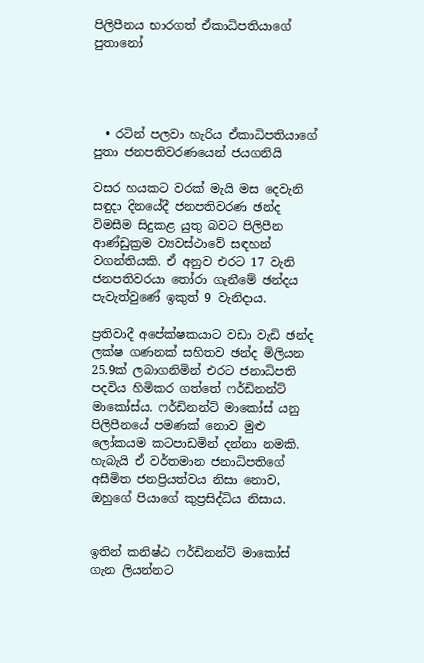පිලිපීනය භාරගත් ඒකාධිපතියාගේ පුතානෝ




  • රටින් පලවා හැරිය ඒකාධිපතියාගේ පුතා ජනපතිවරණයෙන් ජයගනියි

වසර හයකට වරක් මැයි මස දෙවැනි සඳුදා දිනයේදී ජනපතිවරණ ඡන්ද විමසීම සිදුකළ යුතු බවට පිලිපීන ආණ්ඩුක්‍රම ව්‍යවස්ථාවේ සඳහන් වගන්තියකි. ඒ අනුව එරට 17 වැනි ජනපතිවරයා තෝරා ගැනීමේ ඡන්දය පැවැත්වුණේ ඉකුත් 9 වැනිදාය.

ප්‍රතිවාදී අපේක්ෂකයාට වඩා වැඩි ඡන්ද ලක්ෂ ගණනක් සහිතව ඡන්ද මිලියන 25.9ක් ලබාගනිමින් එරට ජනාධිපති පදවිය හිමිකර ගත්තේ ෆර්ඩිනන්ට් මාකෝස්ය. ෆර්ඩිනන්ට් මාකෝස් යනු පිලිපීනයේ පමණක් නොව මුළු ලෝකයම කටපාඩමින් දන්නා නමකි. හැබැයි ඒ වර්තමාන ජනාධිපතිගේ අසීමිත ජනප්‍රියත්වය නිසා නොව, ඔහුගේ පියාගේ කුප්‍රසිද්ධිය නිසාය.


ඉතින් කනිෂ්ඨ ෆර්ඩිනන්ට් මාකෝස් ගැන ලියන්නට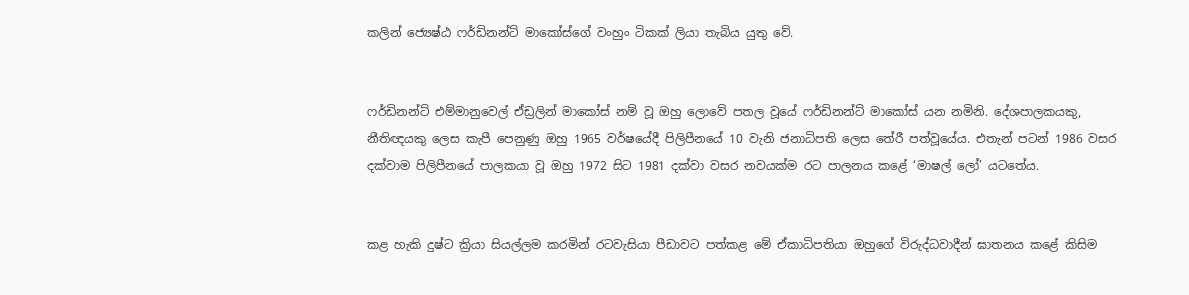කලින් ජ්‍යෙෂ්ඨ ෆර්ඩිනන්ට් මාකෝස්ගේ වංහුං ටිකක් ලියා තැබිය යුතු වේ.


ෆර්ඩිනන්ට් එම්මානුවෙල් ඒඩ්‍රලින් මාකෝස් නම් වූ ඔහු ලොවේ පතල වූයේ ෆර්ඩිනන්ට් මාකෝස් යන නමිනි. දේශපාලකයකු, නීතිඥයකු ලෙස කැපී පෙනුණු ඔහු 1965 වර්ෂයේදී පිලිපීනයේ 10 වැනි ජනාධිපති ලෙස තේරී පත්වූයේය. එතැන් පටන් 1986 වසර දක්වාම පිලිපීනයේ පාලකයා වූ ඔහු 1972 සිට 1981 දක්වා වසර නවයක්ම රට පාලනය කළේ ‘මාෂල් ලෝ’ යටතේය.


කළ හැකි දුෂ්ට ක්‍රියා සියල්ලම කරමින් රටවැසියා පීඩාවට පත්කළ මේ ඒකාධිපතියා ඔහුගේ විරුද්ධවාදීන් ඝාතනය කළේ කිසිම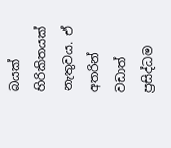බයක් හිරිකිතයක් නැතුවය. ඒ අතරින් වඩාත් ප්‍රසිද්ධම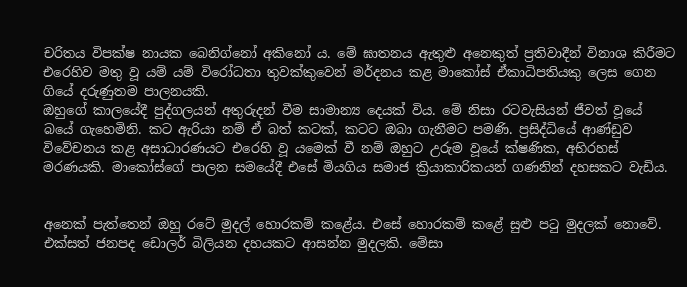චරිතය විපක්ෂ නායක බෙනිග්නෝ අකිනෝ ය. මේ ඝාතනය ඇතුළු අනෙකුත් ප්‍රතිවාදීන් විනාශ කිරීමට එරෙහිව මතු වූ යම් යම් විරෝධතා තුවක්කුවෙන් මර්දනය කළ මාකෝස් ඒකාධිපතියකු ලෙස ගෙන ගියේ දරුණුතම පාලනයකි.
ඔහුගේ කාලයේදී පුද්ගලයන් අතුරුදන් වීම සාමාන්‍ය දෙයක් විය. මේ නිසා රටවැසියන් ජීවත් වූයේ බයේ ගැහෙමිනි. කට ඇරියා නම් ඒ බත් කටක්, කටට ඔබා ගැනීමට පමණි. ප්‍රසිද්ධියේ ආණ්ඩුව විවේචනය කළ අසාධාරණයට එරෙහි වූ යමෙක් වී නම් ඔහුට උරුම වූයේ ක්ෂණික, අභිරහස් මරණයකි. මාකෝස්ගේ පාලන සමයේදී එසේ මියගිය සමාජ ක්‍රියාකාරිකයන් ගණනින් දහසකට වැඩිය.


අනෙක් පැත්තෙන් ඔහු රටේ මුදල් හොරකම් කළේය. එසේ හොරකම් කළේ සුළු පටු මුදලක් නොවේ. එක්සත් ජනපද ඩොලර් බිලියන දහයකට ආසන්න මුදලකි. මේසා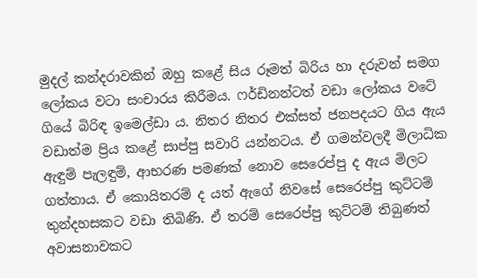මුදල් කන්දරාවකින් ඔහු කළේ සිය රූමත් බිරිය හා දරුවන් සමග ලෝකය වටා සංචාරය කිරීමය. ෆර්ඩිනන්ටත් වඩා ලෝකය වටේ ගියේ බිරිඳ ඉමෙල්ඩා ය. නිතර නිතර එක්සත් ජනපදයට ගිය ඇය වඩාත්ම ප්‍රිය කළේ සාප්පු සවාරි යන්නටය. ඒ ගමන්වලදී මිලාධික ඇඳුම් පැලඳුම්, ආභරණ පමණක් නොව සෙරෙප්පු ද ඇය මිලට ගත්තාය. ඒ කොයිතරම් ද යත් ඇගේ නිවසේ සෙරෙප්පු කුට්ටම් තුන්දහසකට වඩා තිබිණි. ඒ තරම් සෙරෙප්පු කුට්ටම් තිබුණත් අවාසනාවකට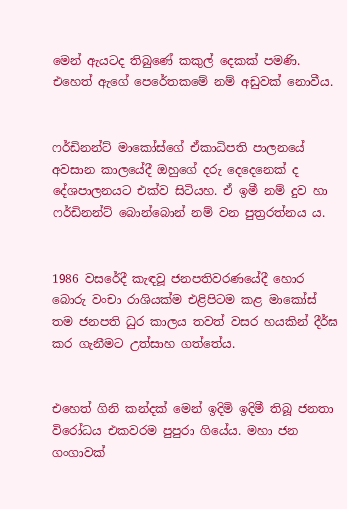මෙන් ඇයටද තිබුණේ කකුල් දෙකක් පමණි. එහෙත් ඇගේ පෙරේතකමේ නම් අඩුවක් නොවීය.


ෆර්ඩිනන්ට් මාකෝස්ගේ ඒකාධිපති පාලනයේ අවසාන කාලයේදී ඔහුගේ දරු දෙදෙනෙක් ද දේශපාලනයට එක්ව සිටියහ. ඒ ඉමී නම් දුව හා ෆර්ඩිනන්ට් බොන්බොන් නම් වන පුත්‍රරත්නය ය.


1986 වසරේදී කැඳවූ ජනපතිවරණයේදී හොර බොරු වංචා රාශියක්ම එළිපිටම කළ මාකෝස් තම ජනපති ධුර කාලය තවත් වසර හයකින් දීර්ඝ කර ගැනීමට උත්සාහ ගත්තේය.


එහෙත් ගිනි කන්දක් මෙන් ඉදිමි ඉදිමී තිබූ ජනතා විරෝධය එකවරම පුපුරා ගියේය. මහා ජන ගංගාවක්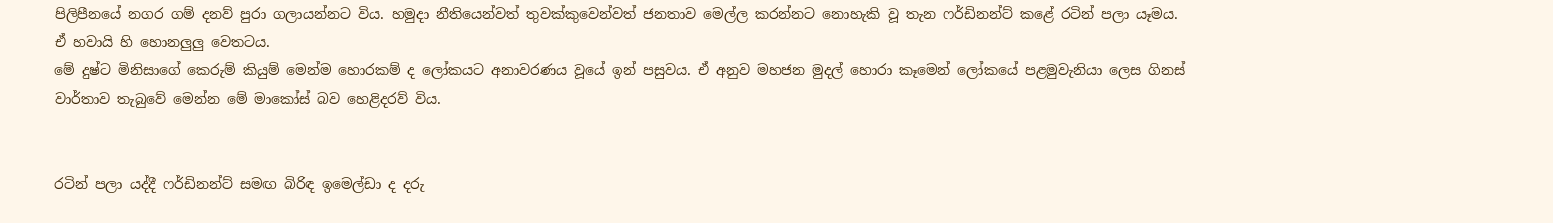පිලිපීනයේ නගර ගම් දනව් පුරා ගලායන්නට විය. හමුදා නීතියෙන්වත් තුවක්කුවෙන්වත් ජනතාව මෙල්ල කරන්නට නොහැකි වූ තැන ෆර්ඩිනන්ට් කළේ රටින් පලා යෑමය. ඒ හවායි හි හොනලු‍ලු‍ වෙතටය.
මේ දුෂ්ට මිනිසාගේ කෙරුම් කියුම් මෙන්ම හොරකම් ද ලෝකයට අනාවරණය වූයේ ඉන් පසුවය. ඒ අනුව මහජන මුදල් හොරා කෑමෙන් ලෝකයේ පළමුවැනියා ලෙස ගිනස් වාර්තාව තැබුවේ මෙන්න මේ මාකෝස් බව හෙළිදරව් විය.


රටින් පලා යද්දී ෆර්ඩිනන්ට් සමඟ බිරිඳ ඉමෙල්ඩා ද දරු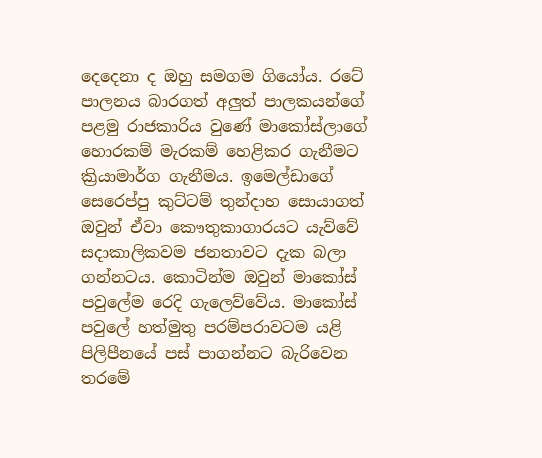දෙදෙනා ද ඔහු සමගම ගියෝය. රටේ පාලනය බාරගත් අලු‍ත් පාලකයන්ගේ පළමු රාජකාරිය වුණේ මාකෝස්ලාගේ හොරකම් මැරකම් හෙළිකර ගැනීමට ක්‍රියාමාර්ග ගැනීමය. ඉමෙල්ඩාගේ සෙරෙප්පු කුට්ටම් තුන්දාහ සොයාගත් ඔවුන් ඒවා කෞතුකාගාරයට යැව්වේ සදාකාලිකවම ජනතාවට දැක බලා ගන්නටය. කොටින්ම ඔවුන් මාකෝස් පවුලේම රෙදි ගැලෙව්වේය. මාකෝස් පවුලේ හත්මුතු පරම්පරාවටම යළි පිලිපීනයේ පස් පාගන්නට බැරිවෙන තරමේ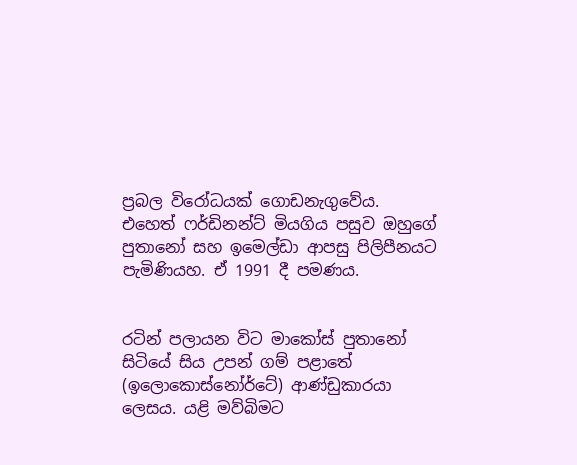ප්‍රබල විරෝධයක් ගොඩනැගුවේය. එහෙත් ෆර්ඩිනන්ට් මියගිය පසුව ඔහුගේ පුතානෝ සහ ඉමෙල්ඩා ආපසු පිලිපීනයට පැමිණියහ. ඒ 1991 දී පමණය.


රටින් පලායන විට මාකෝස් පුතානෝ සිටියේ සිය උපන් ගම් පළාතේ (ඉලොකොස්නෝර්ටේ) ආණ්ඩුකාරයා ලෙසය. යළි මව්බිමට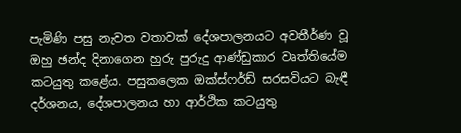පැමිණි පසු නැවත වතාවක් දේශපාලනයට අවතීර්ණ වූ ඔහු ඡන්ද දිනාගෙන හුරු පුරුදු ආණ්ඩුකාර වෘත්තියේම කටයුතු කළේය. පසුකලෙක ඔක්ස්ෆර්ඩ් සරසවියට බැඳී දර්ශනය, දේශපාලනය හා ආර්ථික කටයුතු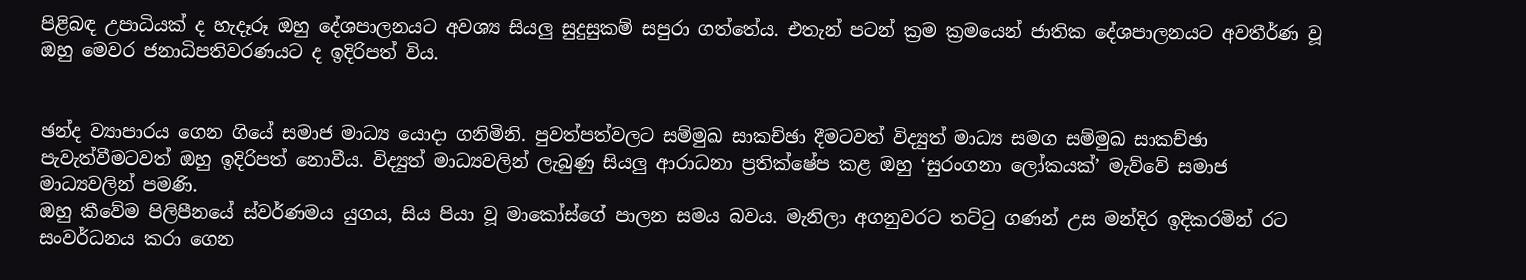පිළිබඳ උපාධියක් ද හැදෑරූ ඔහු දේශපාලනයට අවශ්‍ය සියලු සුදුසුකම් සපුරා ගත්තේය. එතැන් පටන් ක්‍රම ක්‍රමයෙන් ජාතික දේශපාලනයට අවතීර්ණ වූ ඔහු මෙවර ජනාධිපතිවරණයට ද ඉදිරිපත් විය.


ඡන්ද ව්‍යාපාරය ගෙන ගියේ සමාජ මාධ්‍ය යොදා ගනිමිනි. පුවත්පත්වලට සම්මුඛ සාකච්ඡා දීමටවත් විද්‍යුත් මාධ්‍ය සමග සම්මුඛ සාකච්ඡා පැවැත්වීමටවත් ඔහු ඉදිරිපත් නොවීය. විද්‍යුත් මාධ්‍යවලින් ලැබුණු සියලු ආරාධනා ප්‍රතික්ෂේප කළ ඔහු ‘සුරංගනා ලෝකයක්’ මැව්වේ සමාජ මාධ්‍යවලින් පමණි.
ඔහු කීවේම පිලිපීනයේ ස්වර්ණමය යුගය, සිය පියා වූ මාකෝස්ගේ පාලන සමය බවය. මැනිලා අගනුවරට තට්ටු ගණන් උස මන්දිර ඉදිකරමින් රට සංවර්ධනය කරා ගෙන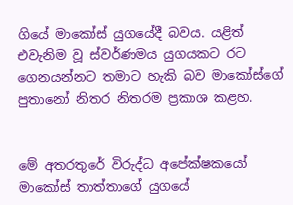ගියේ මාකෝස් යුගයේදී බවය. යළිත් එවැනිම වූ ස්වර්ණමය යුගයකට රට ගෙනයන්නට තමාට හැකි බව මාකෝස්ගේ පුතානෝ නිතර නිතරම ප්‍රකාශ කළහ.


මේ අතරතුරේ විරුද්ධ අපේක්ෂකයෝ මාකෝස් තාත්තාගේ යුගයේ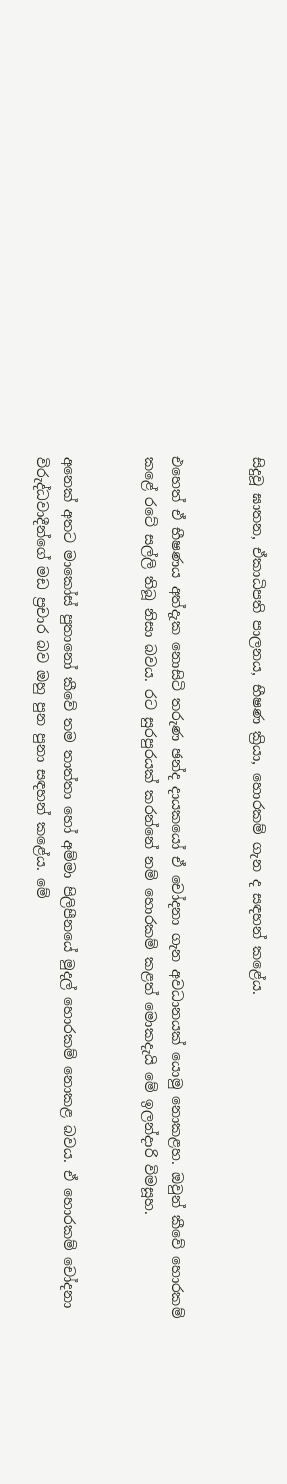සිදුවූ ඝාතන, ඒකාධිපති පාලනය, භීෂණ ක්‍රියා, හොරකම් ගැන ද සඳහන් කළේය.


එහෙත් ඒ භීෂණය අත්දැක නොසිටි තරුණ ඡන්ද දායකයෝ ඒ චෝදනා ගැන අවධානයක් යොමු නොකළහ. ඔවුන් කීවේ හොරකම් කළේ රටේ සල්ලි තිබූ නිසා බවය. රට සුරපුරයක් කරන්නේ නම් හොරකම් කළත් මොකදැයි මේ ඉලන්දාරි විමසූහ.


අනෙක් අතට මාකෝස් පුතානෝ කීවේ තම තාත්තා හෝ අම්මා පිලිපීනයේ මුදල් හොරකම් නොකළ බවය. ඒ හොරකම් චෝදනා විරුද්ධවාදීන්ගේ මඩ ප්‍රචාර බව ඔහු පුන පුනා සඳහන් කළේය. මේ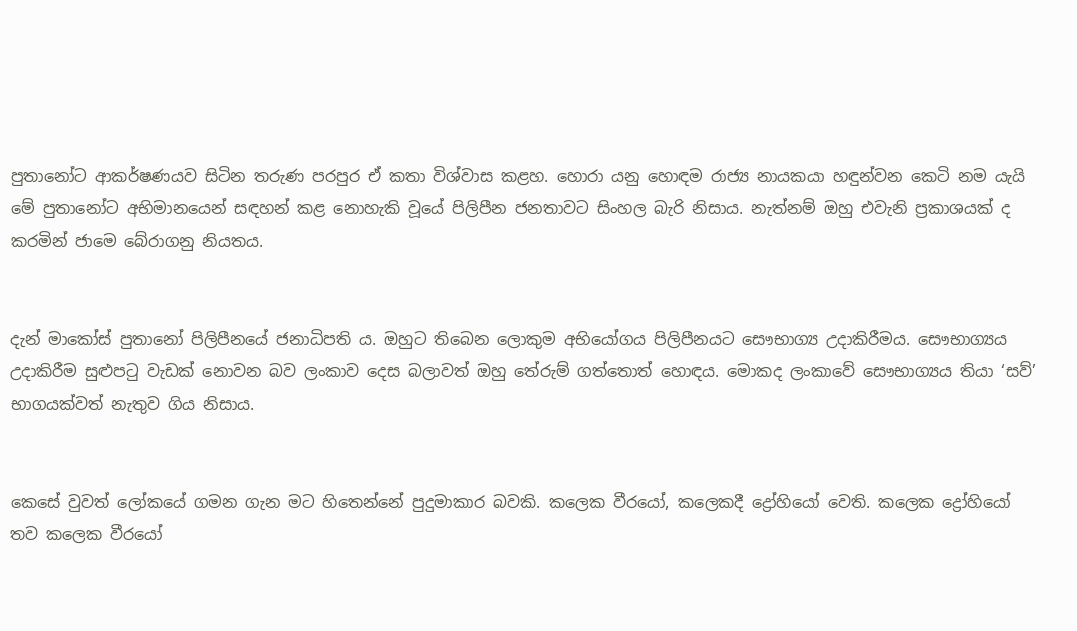පුතානෝට ආකර්ෂණයව සිටින තරුණ පරපුර ඒ කතා විශ්වාස කළහ. හොරා යනු හොඳම රාජ්‍ය නායකයා හඳුන්වන කෙටි නම යැයි මේ පුතානෝට අභිමානයෙන් සඳහන් කළ නොහැකි වූයේ පිලිපීන ජනතාවට සිංහල බැරි නිසාය. නැත්නම් ඔහු එවැනි ප්‍රකාශයක් ද කරමින් ජාමෙ බේරාගනු නියතය.


දැන් මාකෝස් පුතානෝ පිලිපීනයේ ජනාධිපති ය. ඔහුට තිබෙන ලොකුම අභියෝගය පිලිපීනයට සෞභාග්‍ය උදාකිරීමය. සෞභාග්‍යය උදාකිරීම සුළුපටු වැඩක් නොවන බව ලංකාව දෙස බලාවත් ඔහු තේරුම් ගත්තොත් හොඳය. මොකද ලංකාවේ සෞභාග්‍යය තියා ‘සව්’ භාගයක්වත් නැතුව ගිය නිසාය.


කෙසේ වුවත් ලෝකයේ ගමන ගැන මට හිතෙන්නේ පුදුමාකාර බවකි. කලෙක වීරයෝ, කලෙකදී ද්‍රෝහියෝ වෙති. කලෙක ද්‍රෝහියෝ තව කලෙක වීරයෝ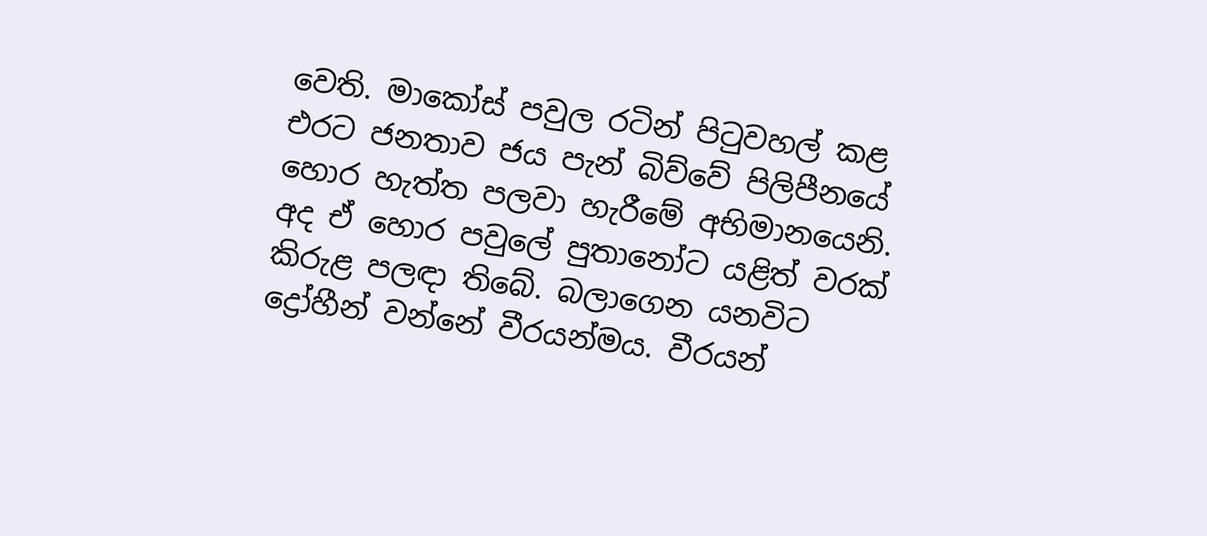වෙති. මාකෝස් පවුල රටින් පිටුවහල් කළ එරට ජනතාව ජය පැන් බිව්වේ පිලිපීනයේ හොර හැත්ත පලවා හැරීමේ අභිමානයෙනි. අද ඒ හොර පවුලේ පුතානෝට යළිත් වරක් කිරුළ පලඳා තිබේ. බලාගෙන යනවිට ද්‍රෝහීන් වන්නේ වීරයන්මය. වීරයන්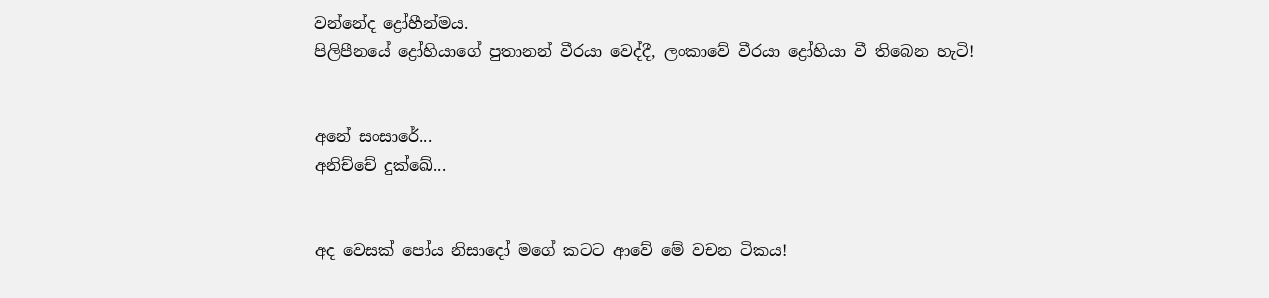වන්නේද ද්‍රෝහීන්මය.
පිලිපීනයේ ද්‍රෝහියාගේ පුතානන් වීරයා වෙද්දී, ලංකාවේ වීරයා ද්‍රෝහියා වී තිබෙන හැටි!


අනේ සංසාරේ...
අනිච්චේ දුක්ඛේ...


අද වෙසක් පෝය නිසාදෝ මගේ කටට ආවේ මේ වචන ටිකය!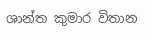ශාන්ත කුමාර විතාන